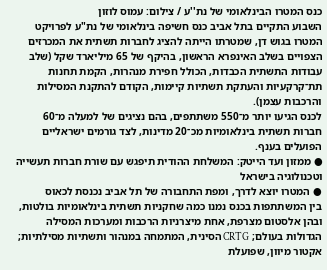כנס המטרו הבינלאומי של נת''ע / צילום: עמוס לוזון
השבוע התקיים בתל אביב כנס חשיפה בינלאומי של נת"ע לפרויקט המטרו בגוש דן, שמטרתו הייתה להציג לחברות תשתית את המכרזים הצפויים בשלב האינפרא הראשון, בהיקף של 65 מיליארד שקל (שלב עבודות התשתית הכבדות, הכולל חפירת מנהרות, הקמת תחנות תת־קרקעיות והעתקת תשתיות קיימות, הקודם להתקנת המסילות והרכבות עצמן).
לכנס הגיעו יותר מ־550 משתתפים, בהם נציגים של למעלה מ־60 חברות תשתית בינלאומיות מכ־20 מדינות, לצד גורמים ישראליים הפועלים בענף.
● ממזון ועד הייטק: המשלחת ההודית תיפגש עם שורת חברות תעשייה וטכנולוגיה בישראל
● המטרו יוצא לדרך, ומפת התחבורה של תל אביב נכנסת לכאוס
בין המשתתפות בכנס נמנו כמה שחקניות תשתית בינלאומיות בולטות, ובהן אלסטום מצרפת, אחת מיצרניות הרכבות ומערכות המסילה הגדולות בעולם; CRTG הסינית, המתמחה במנהור ותשתיות מסילתיות; אקטור מיוון, שפועלת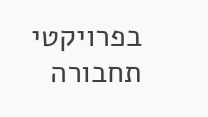בפרויקטי תחבורה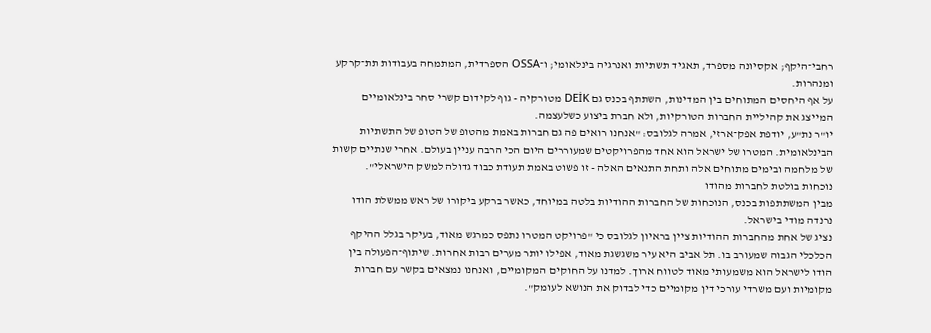רחבי־היקף; אקסיונה מספרד, תאגיד תשתיות ואנרגיה בינלאומי; ו־OSSA הספרדית, המתמחה בעבודות תת־קרקע ומנהרות.
על אף היחסים המתוחים בין המדינות, השתתף בכנס גם DEİK מטורקיה - גוף לקידום קשרי סחר בינלאומיים המייצג את קהיליית החברות הטורקיות, ולא חברת ביצוע כשלעצמה.
יו"ר נת"ע, יודפת אפק־ארזי, אמרה לגלובס: "אנחנו רואים פה גם חברות באמת מהטופ של הטופ של התשתיות הבינלאומית. המטרו של ישראל הוא אחד מהפרויקטים שמעוררים היום הכי הרבה עניין בעולם. אחרי שנתיים קשות של מלחמה ובימים מתוחים אלה ותחת התנאים האלה - זו פשוט באמת תעודת כבוד גדולה למשק הישראלי".
נוכחות בולטת לחברות מהודו
מבין המשתתפות בכנס, הנוכחות של החברות ההודיות בלטה במיוחד, כאשר ברקע ביקורו של ראש ממשלת הודו נרנדה מודי בישראל.
נציג של אחת מהחברות ההודיות ציין בראיון לגלובס כי "פרויקט המטרו נתפס כמרגש מאוד, בעיקר בגלל ההיקף הכלכלי הגבוה שמעורב בו. תל אביב היא עיר משגשגת מאוד, אפילו יותר מערים רבות אחרות. שיתוף־הפעולה בין הודו לישראל הוא משמעותי מאוד לטווח ארוך. למדנו על החוקים המקומיים, ואנחנו נמצאים בקשר עם חברות מקומיות ועם משרדי עורכי דין מקומיים כדי לבדוק את הנושא לעומק".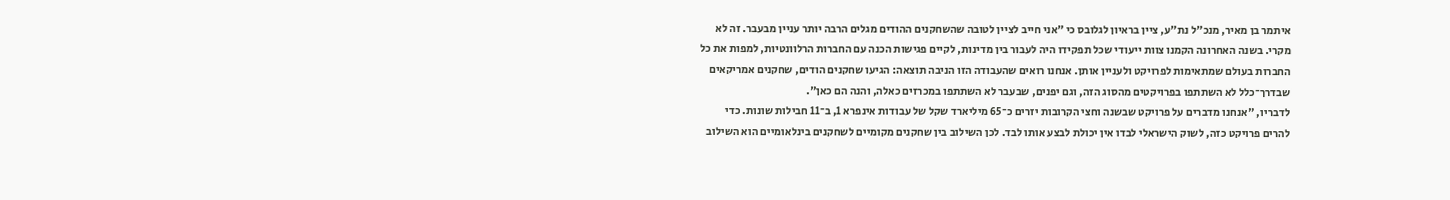איתמר בן מאיר, מנכ"ל נת"ע, ציין בראיון לגלובס כי "אני חייב לציין לטובה שהשחקנים ההודים מגלים הרבה יותר עניין מבעבר. זה לא מקרי. בשנה האחרונה הקמנו צוות ייעודי שכל תפקידו היה לעבור בין מדינות, לקיים פגישות הכנה עם החברות הרלוונטיות, למפות את כל החברות בעולם שמתאימות לפרויקט ולעניין אותן. אנחנו רואים שהעבודה הזו הניבה תוצאה: הגיעו שחקנים הודים, שחקנים אמריקאים שבדרך־כלל לא השתתפו בפרויקטים מהסוג הזה, וגם יפנים, שבעבר לא השתתפו במכרזים כאלה, והנה הם כאן".
לדבריו, "אנחנו מדברים על פרויקט שבשנה וחצי הקרובות יזרים כ־65 מיליארד שקל של עבודות אינפרא 1, ב־11 חבילות שונות. כדי להרים פרויקט כזה, לשוק הישראלי לבדו אין יכולת לבצע אותו לבד. לכן השילוב בין שחקנים מקומיים לשחקנים בינלאומיים הוא השילוב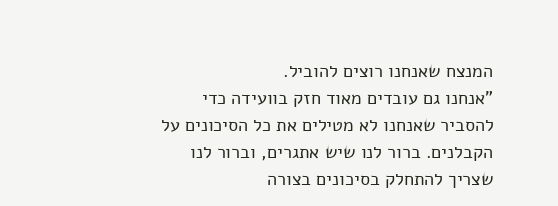המנצח שאנחנו רוצים להוביל.
"אנחנו גם עובדים מאוד חזק בוועידה כדי להסביר שאנחנו לא מטילים את כל הסיכונים על הקבלנים. ברור לנו שיש אתגרים, וברור לנו שצריך להתחלק בסיכונים בצורה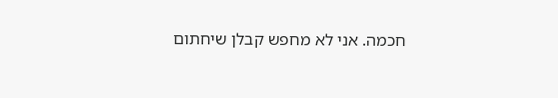חכמה. אני לא מחפש קבלן שיחתום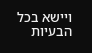ויישא בכל הבעיות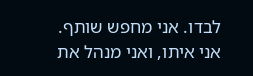לבדו. אני מחפש שותף. אני איתו, ואני מנהל את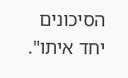הסיכונים יחד איתו".